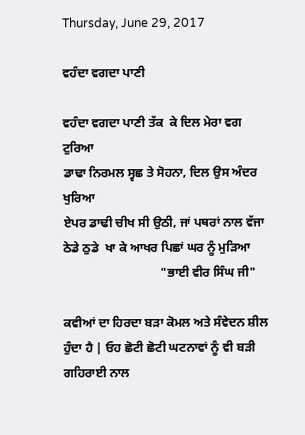Thursday, June 29, 2017

ਵਹੰਦਾ ਵਗਦਾ ਪਾਣੀ

ਵਹੰਦਾ ਵਗਦਾ ਪਾਣੀ ਤੱਕ  ਕੇ ਦਿਲ ਮੇਰਾ ਵਗ ਟੁਰਿਆ
ਡਾਢਾ ਨਿਰਮਲ ਸ੍ਵਛ ਤੇ ਸੋਹਨਾ, ਦਿਲ ਉਸ ਅੰਦਰ ਖੁਰਿਆ
ਏਪਰ ਡਾਢੀ ਚੀਖ ਸੀ ਉਠੀ, ਜਾਂ ਪਥਰਾਂ ਨਾਲ ਵੱਜਾ
ਠੇਡੇ ਠੁਡੇ  ਖਾ ਕੇ ਆਖਰ ਪਿਛਾਂ ਘਰ ਨੂੰ ਮੁੜਿਆ
                               "ਭਾਈ ਵੀਰ ਸਿੰਘ ਜੀ"

ਕਵੀਆਂ ਦਾ ਹਿਰਦਾ ਬੜਾ ਕੋਮਲ ਅਤੇ ਸੰਵੇਦਨ ਸ਼ੀਲ ਹੁੰਦਾ ਹੈ | ਓਹ ਛੋਟੀ ਛੋਟੀ ਘਟਨਾਵਾਂ ਨੂੰ ਵੀ ਬੜੀ ਗਹਿਰਾਈ ਨਾਲ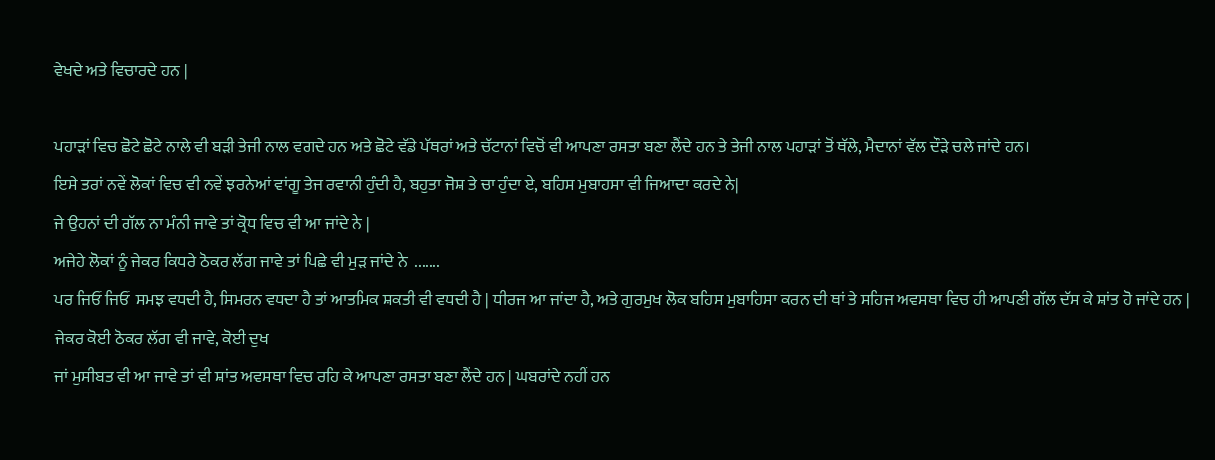ਵੇਖਦੇ ਅਤੇ ਵਿਚਾਰਦੇ ਹਨ |

ਪਹਾੜਾਂ ਵਿਚ ਛੋਟੇ ਛੋਟੇ ਨਾਲੇ ਵੀ ਬੜੀ ਤੇਜੀ ਨਾਲ ਵਗਦੇ ਹਨ ਅਤੇ ਛੋਟੇ ਵੱਡੇ ਪੱਥਰਾਂ ਅਤੇ ਚੱਟਾਨਾਂ ਵਿਚੋਂ ਵੀ ਆਪਣਾ ਰਸਤਾ ਬਣਾ ਲੈਂਦੇ ਹਨ ਤੇ ਤੇਜੀ ਨਾਲ ਪਹਾੜਾਂ ਤੋਂ ਥੱਲੇ, ਮੈਦਾਨਾਂ ਵੱਲ ਦੌੜੇ ਚਲੇ ਜਾਂਦੇ ਹਨ।
ਇਸੇ ਤਰਾਂ ਨਵੇਂ ਲੋਕਾਂ ਵਿਚ ਵੀ ਨਵੇਂ ਝਰਨੇਆਂ ਵਾਂਗੂ ਤੇਜ ਰਵਾਨੀ ਹੁੰਦੀ ਹੈ, ਬਹੁਤਾ ਜੋਸ਼ ਤੇ ਚਾ ਹੁੰਦਾ ਏ, ਬਹਿਸ ਮੁਬਾਹਸਾ ਵੀ ਜਿਆਦਾ ਕਰਦੇ ਨੇ|
ਜੇ ਉਹਨਾਂ ਦੀ ਗੱਲ ਨਾ ਮੰਨੀ ਜਾਵੇ ਤਾਂ ਕ੍ਰੋਧ ਵਿਚ ਵੀ ਆ ਜਾਂਦੇ ਨੇ |
ਅਜੇਹੇ ਲੋਕਾਂ ਨੂੰ ਜੇਕਰ ਕਿਧਰੇ ਠੋਕਰ ਲੱਗ ਜਾਵੇ ਤਾਂ ਪਿਛੇ ਵੀ ਮੁੜ ਜਾਂਦੇ ਨੇ  .......
ਪਰ ਜਿਓਂ ਜਿਓਂ  ਸਮਝ ਵਧਦੀ ਹੈ, ਸਿਮਰਨ ਵਧਦਾ ਹੈ ਤਾਂ ਆਤਮਿਕ ਸ਼ਕਤੀ ਵੀ ਵਧਦੀ ਹੈ | ਧੀਰਜ ਆ ਜਾਂਦਾ ਹੈ, ਅਤੇ ਗੁਰਮੁਖ ਲੋਕ ਬਹਿਸ ਮੁਬਾਹਿਸਾ ਕਰਨ ਦੀ ਥਾਂ ਤੇ ਸਹਿਜ ਅਵਸਥਾ ਵਿਚ ਹੀ ਆਪਣੀ ਗੱਲ ਦੱਸ ਕੇ ਸ਼ਾਂਤ ਹੋ ਜਾਂਦੇ ਹਨ | ਜੇਕਰ ਕੋਈ ਠੋਕਰ ਲੱਗ ਵੀ ਜਾਵੇ, ਕੋਈ ਦੁਖ
ਜਾਂ ਮੁਸੀਬਤ ਵੀ ਆ ਜਾਵੇ ਤਾਂ ਵੀ ਸ਼ਾਂਤ ਅਵਸਥਾ ਵਿਚ ਰਹਿ ਕੇ ਆਪਣਾ ਰਸਤਾ ਬਣਾ ਲੈਂਦੇ ਹਨ | ਘਬਰਾਂਦੇ ਨਹੀਂ ਹਨ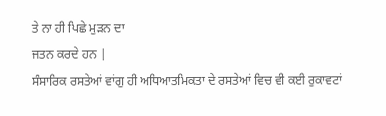ਤੇ ਨਾ ਹੀ ਪਿਛੇ ਮੁੜਨ ਦਾ
ਜਤਨ ਕਰਦੇ ਹਨ |
ਸੰਸਾਰਿਕ ਰਸਤੇਆਂ ਵਾਂਗੁ ਹੀ ਅਧਿਆਤਮਿਕਤਾ ਦੇ ਰਸਤੇਆਂ ਵਿਚ ਵੀ ਕਈ ਰੁਕਾਵਟਾਂ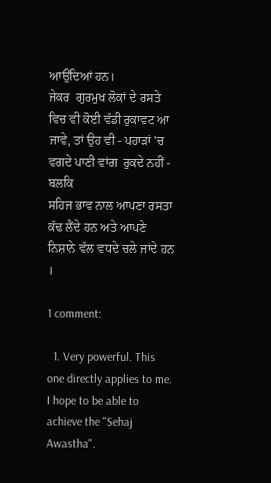ਆਉਂਦਿਆਂ ਹਨ।
ਜੇਕਰ  ਗੁਰਮੁਖ ਲੋਕਾਂ ਦੇ ਰਸਤੇ ਵਿਚ ਵੀ ਕੋਈ ਵੱਡੀ ਰੁਕਾਵਟ ਆ ਜਾਵੇ, ਤਾਂ ਉਹ ਵੀ - ਪਹਾੜਾਂ 'ਚ  ਵਗਦੇ ਪਾਣੀ ਵਾਂਗ  ਰੁਕਦੇ ਨਹੀਂ - ਬਲਕਿ
ਸਹਿਜ ਭਾਵ ਨਾਲ ਆਪਣਾ ਰਸਤਾ ਕੱਢ ਲੈਂਦੇ ਹਨ ਅਤੇ ਆਪਣੇ ਨਿਸ਼ਾਨੇ ਵੱਲ ਵਧਦੇ ਚਲੇ ਜਾਂਦੇ ਹਨ ।

1 comment:

  1. Very powerful. This one directly applies to me. I hope to be able to achieve the "Sehaj Awastha".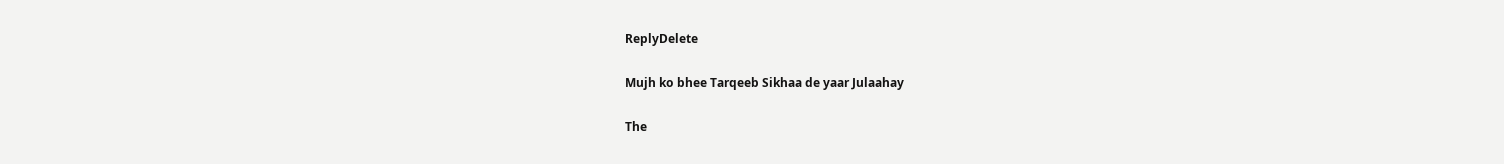ReplyDelete

Mujh ko bhee Tarqeeb Sikhaa de yaar Julaahay

The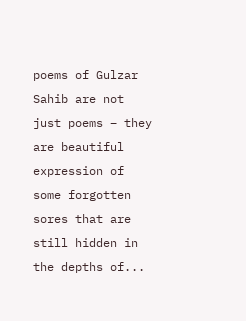poems of Gulzar Sahib are not just poems – they are beautiful expression of some forgotten sores that are still hidden in the depths of...